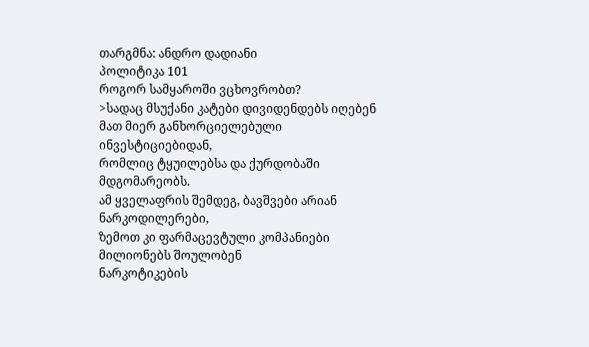თარგმნა: ანდრო დადიანი
პოლიტიკა 101
როგორ სამყაროში ვცხოვრობთ?
>სადაც მსუქანი კატები დივიდენდებს იღებენ
მათ მიერ განხორციელებული ინვესტიციებიდან,
რომლიც ტყუილებსა და ქურდობაში მდგომარეობს.
ამ ყველაფრის შემდეგ, ბავშვები არიან ნარკოდილერები,
ზემოთ კი ფარმაცევტული კომპანიები მილიონებს შოულობენ
ნარკოტიკების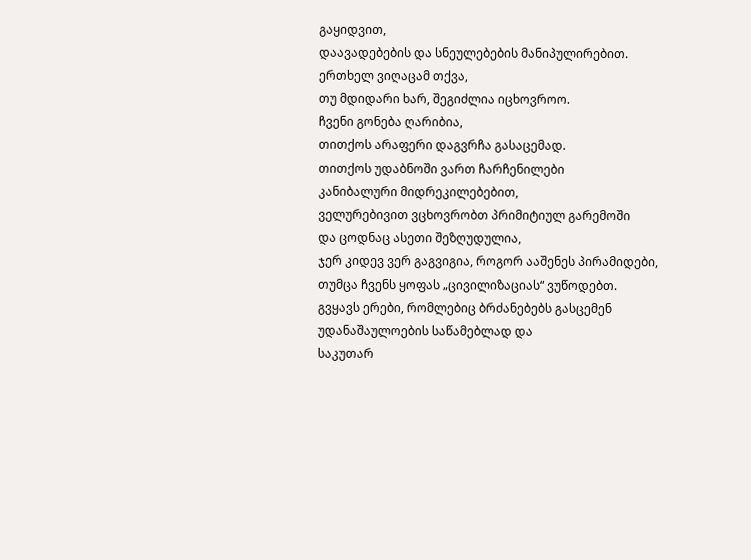გაყიდვით,
დაავადებების და სნეულებების მანიპულირებით.
ერთხელ ვიღაცამ თქვა,
თუ მდიდარი ხარ, შეგიძლია იცხოვროო.
ჩვენი გონება ღარიბია,
თითქოს არაფერი დაგვრჩა გასაცემად.
თითქოს უდაბნოში ვართ ჩარჩენილები
კანიბალური მიდრეკილებებით,
ველურებივით ვცხოვრობთ პრიმიტიულ გარემოში
და ცოდნაც ასეთი შეზღუდულია,
ჯერ კიდევ ვერ გაგვიგია, როგორ ააშენეს პირამიდები,
თუმცა ჩვენს ყოფას „ცივილიზაციას“ ვუწოდებთ.
გვყავს ერები, რომლებიც ბრძანებებს გასცემენ
უდანაშაულოების საწამებლად და
საკუთარ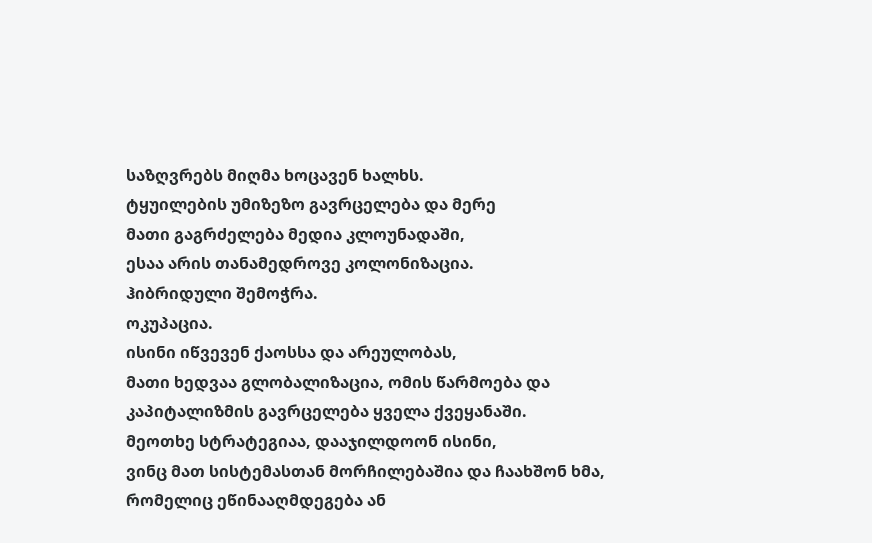საზღვრებს მიღმა ხოცავენ ხალხს.
ტყუილების უმიზეზო გავრცელება და მერე
მათი გაგრძელება მედია კლოუნადაში,
ესაა არის თანამედროვე კოლონიზაცია.
ჰიბრიდული შემოჭრა.
ოკუპაცია.
ისინი იწვევენ ქაოსსა და არეულობას,
მათი ხედვაა გლობალიზაცია, ომის წარმოება და
კაპიტალიზმის გავრცელება ყველა ქვეყანაში.
მეოთხე სტრატეგიაა, დააჯილდოონ ისინი,
ვინც მათ სისტემასთან მორჩილებაშია და ჩაახშონ ხმა,
რომელიც ეწინააღმდეგება ან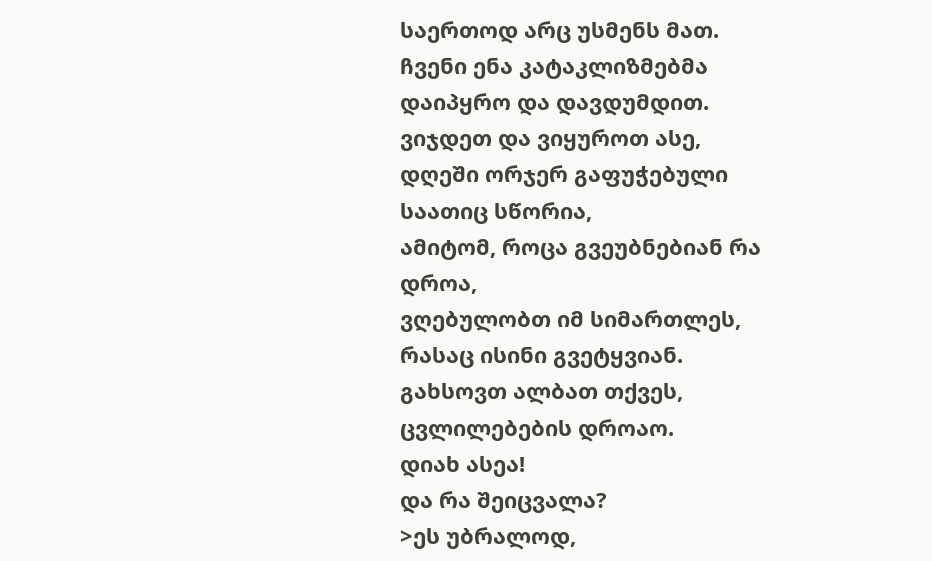საერთოდ არც უსმენს მათ.
ჩვენი ენა კატაკლიზმებმა დაიპყრო და დავდუმდით.
ვიჯდეთ და ვიყუროთ ასე,
დღეში ორჯერ გაფუჭებული საათიც სწორია,
ამიტომ, როცა გვეუბნებიან რა დროა,
ვღებულობთ იმ სიმართლეს, რასაც ისინი გვეტყვიან.
გახსოვთ ალბათ თქვეს, ცვლილებების დროაო.
დიახ ასეა!
და რა შეიცვალა?
>ეს უბრალოდ,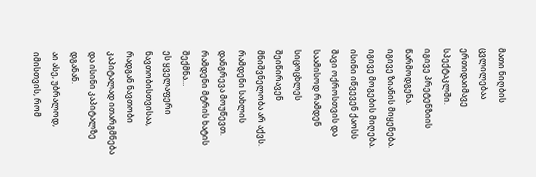მათი ნიღბის ცვლილებაა ერთიდაიმავე სპექტაკლში.
იგივე პრეტენზიის წარმოდგენა.
იგივე ზიანის მიყენება.
იგივე მოგების მიღება.
ისინი იწვევენ ქაოსს შავი ოქროსთვის და
საამისოდ რამდენ სიცოცხლეს შეიწირავენ
მნიშვნელობა არ აქვს.
რამდენი სახლის დანგრევა მოუწევთ.
რამდენი მტრის ხატის შექმნა…
ეს ყველაფერი ნავთობისთვისაა,
რადგან ნავთობი კაპიტალად ითარგმნება
და ისინი კაპიტალზე დგანან.
აი ასე, უბრალოდ,
იმისთვის, რომ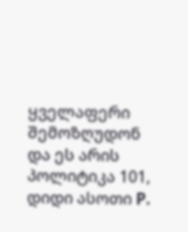ყველაფერი შემოზღუდონ
და ეს არის პოლიტიკა 101, დიდი ასოთი P.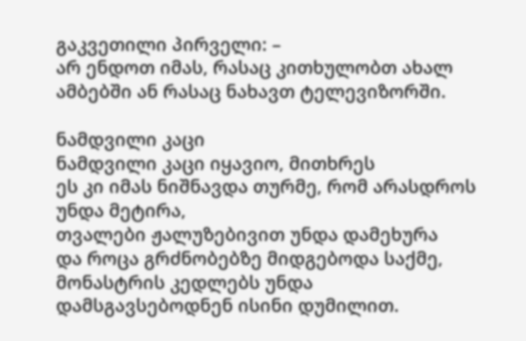გაკვეთილი პირველი: –
არ ენდოთ იმას, რასაც კითხულობთ ახალ ამბებში ან რასაც ნახავთ ტელევიზორში.

ნამდვილი კაცი
ნამდვილი კაცი იყავიო, მითხრეს
ეს კი იმას ნიშნავდა თურმე, რომ არასდროს უნდა მეტირა,
თვალები ჟალუზებივით უნდა დამეხურა
და როცა გრძნობებზე მიდგებოდა საქმე,
მონასტრის კედლებს უნდა დამსგავსებოდნენ ისინი დუმილით.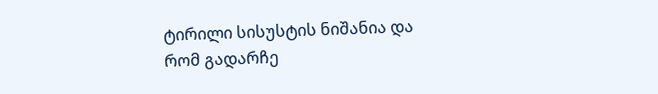ტირილი სისუსტის ნიშანია და
რომ გადარჩე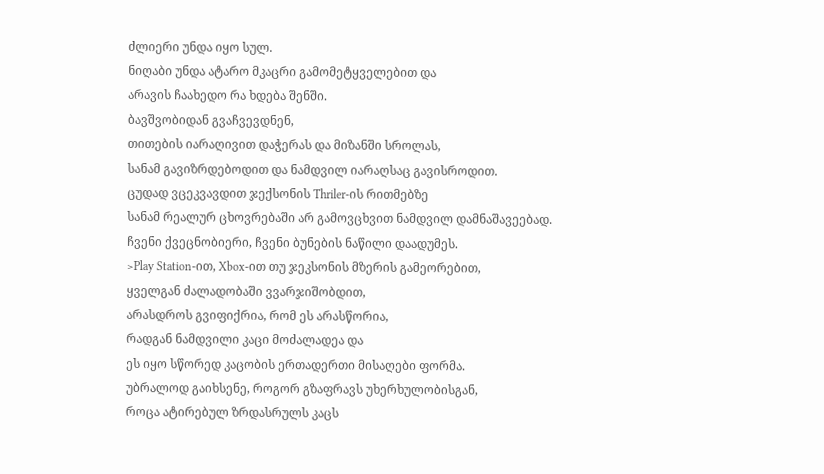ძლიერი უნდა იყო სულ.
ნიღაბი უნდა ატარო მკაცრი გამომეტყველებით და
არავის ჩაახედო რა ხდება შენში.
ბავშვობიდან გვაჩვევდნენ,
თითების იარაღივით დაჭერას და მიზანში სროლას,
სანამ გავიზრდებოდით და ნამდვილ იარაღსაც გავისროდით.
ცუდად ვცეკვავდით ჯექსონის Thriler-ის რითმებზე
სანამ რეალურ ცხოვრებაში არ გამოვცხვით ნამდვილ დამნაშავეებად.
ჩვენი ქვეცნობიერი, ჩვენი ბუნების ნაწილი დაადუმეს.
>Play Station-ით, Xbox-ით თუ ჯეკსონის მზერის გამეორებით,
ყველგან ძალადობაში ვვარჯიშობდით,
არასდროს გვიფიქრია, რომ ეს არასწორია,
რადგან ნამდვილი კაცი მოძალადეა და
ეს იყო სწორედ კაცობის ერთადერთი მისაღები ფორმა.
უბრალოდ გაიხსენე, როგორ გზაფრავს უხერხულობისგან,
როცა ატირებულ ზრდასრულს კაცს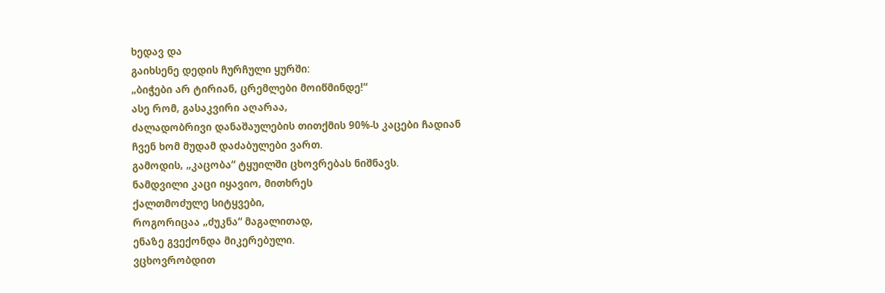ხედავ და
გაიხსენე დედის ჩურჩული ყურში:
„ბიჭები არ ტირიან, ცრემლები მოიწმინდე!“
ასე რომ, გასაკვირი აღარაა,
ძალადობრივი დანაშაულების თითქმის 90%-ს კაცები ჩადიან
ჩვენ ხომ მუდამ დაძაბულები ვართ.
გამოდის, „კაცობა“ ტყუილში ცხოვრებას ნიშნავს.
ნამდვილი კაცი იყავიო, მითხრეს
ქალთმოძულე სიტყვები,
როგორიცაა „ძუკნა“ მაგალითად,
ენაზე გვექონდა მიკერებული.
ვცხოვრობდით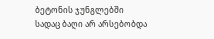ბეტონის ჯუნგლებში
სადაც ბაღი არ არსებობდა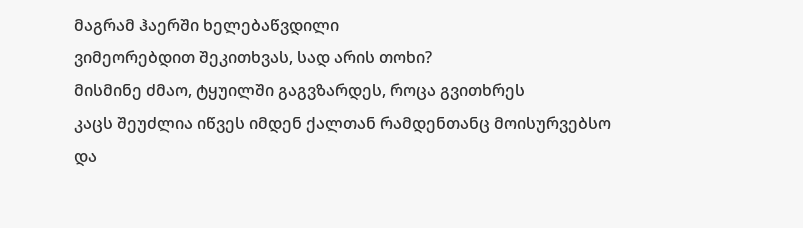მაგრამ ჰაერში ხელებაწვდილი
ვიმეორებდით შეკითხვას, სად არის თოხი?
მისმინე ძმაო, ტყუილში გაგვზარდეს, როცა გვითხრეს
კაცს შეუძლია იწვეს იმდენ ქალთან რამდენთანც მოისურვებსო
და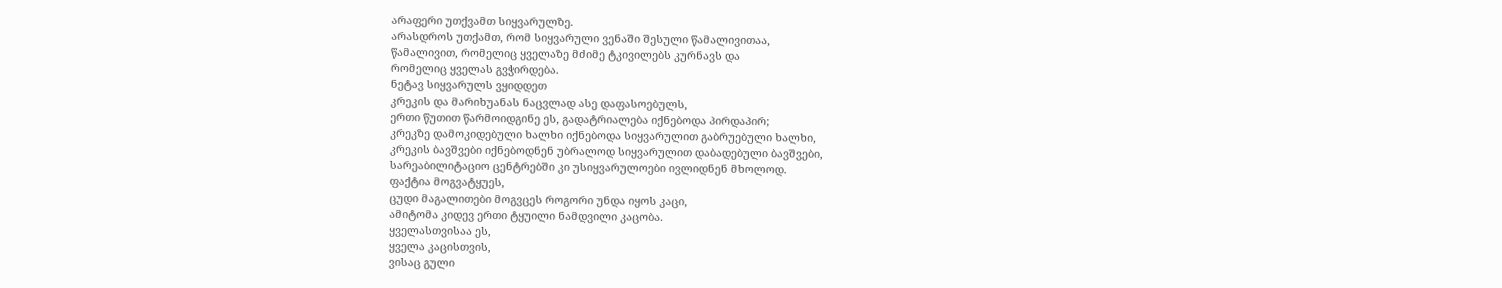არაფერი უთქვამთ სიყვარულზე.
არასდროს უთქამთ, რომ სიყვარული ვენაში შესული წამალივითაა,
წამალივით, რომელიც ყველაზე მძიმე ტკივილებს კურნავს და
რომელიც ყველას გვჭირდება.
ნეტავ სიყვარულს ვყიდდეთ
კრეკის და მარიხუანას ნაცვლად ასე დაფასოებულს,
ერთი წუთით წარმოიდგინე ეს, გადატრიალება იქნებოდა პირდაპირ;
კრეკზე დამოკიდებული ხალხი იქნებოდა სიყვარულით გაბრუებული ხალხი,
კრეკის ბავშვები იქნებოდნენ უბრალოდ სიყვარულით დაბადებული ბავშვები,
სარეაბილიტაციო ცენტრებში კი უსიყვარულოები ივლიდნენ მხოლოდ.
ფაქტია მოგვატყუეს,
ცუდი მაგალითები მოგვცეს როგორი უნდა იყოს კაცი,
ამიტომა კიდევ ერთი ტყუილი ნამდვილი კაცობა.
ყველასთვისაა ეს,
ყველა კაცისთვის,
ვისაც გული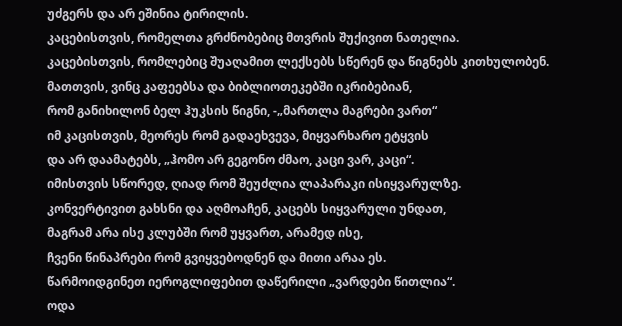უძგერს და არ ეშინია ტირილის.
კაცებისთვის, რომელთა გრძნობებიც მთვრის შუქივით ნათელია.
კაცებისთვის, რომლებიც შუაღამით ლექსებს სწერენ და წიგნებს კითხულობენ.
მათთვის, ვინც კაფეებსა და ბიბლიოთეკებში იკრიბებიან,
რომ განიხილონ ბელ ჰუკსის წიგნი, -„მართლა მაგრები ვართ“
იმ კაცისთვის, მეორეს რომ გადაეხვევა, მიყვარხარო ეტყვის
და არ დაამატებს, „ჰომო არ გეგონო ძმაო, კაცი ვარ, კაცი“.
იმისთვის სწორედ, ღიად რომ შეუძლია ლაპარაკი ისიყვარულზე.
კონვერტივით გახსნი და აღმოაჩენ, კაცებს სიყვარული უნდათ,
მაგრამ არა ისე კლუბში რომ უყვართ, არამედ ისე,
ჩვენი წინაპრები რომ გვიყვებოდნენ და მითი არაა ეს.
წარმოიდგინეთ იეროგლიფებით დაწერილი „ვარდები წითლია“.
ოდა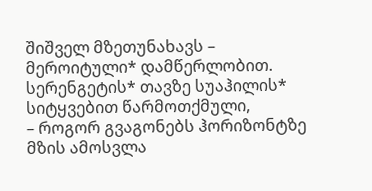შიშველ მზეთუნახავს – მეროიტული* დამწერლობით.
სერენგეტის* თავზე სუაჰილის* სიტყვებით წარმოთქმული,
– როგორ გვაგონებს ჰორიზონტზე მზის ამოსვლა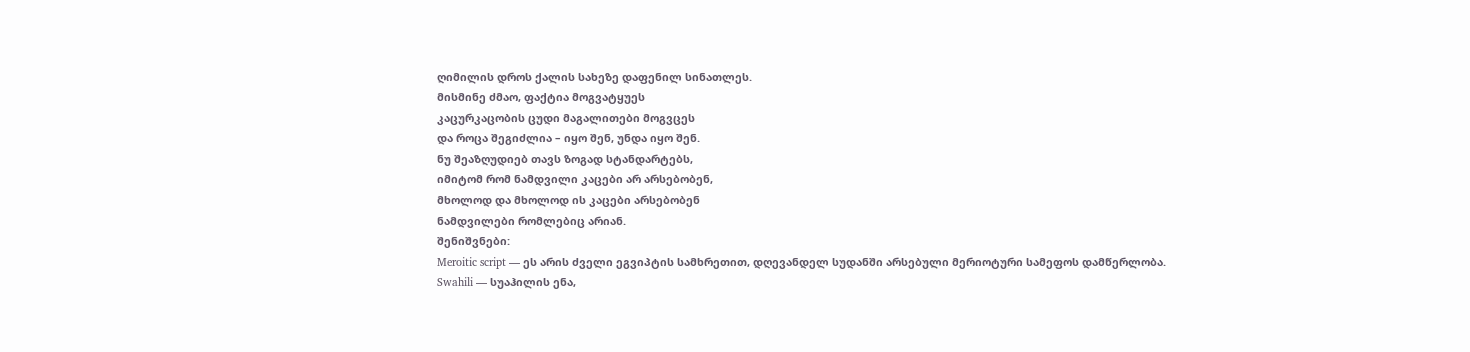ღიმილის დროს ქალის სახეზე დაფენილ სინათლეს.
მისმინე ძმაო, ფაქტია მოგვატყუეს
კაცურკაცობის ცუდი მაგალითები მოგვცეს
და როცა შეგიძლია – იყო შენ, უნდა იყო შენ.
ნუ შეაზღუდიებ თავს ზოგად სტანდარტებს,
იმიტომ რომ ნამდვილი კაცები არ არსებობენ,
მხოლოდ და მხოლოდ ის კაცები არსებობენ
ნამდვილები რომლებიც არიან.
შენიშვნები:
Meroitic script — ეს არის ძველი ეგვიპტის სამხრეთით, დღევანდელ სუდანში არსებული მერიოტური სამეფოს დამწერლობა.
Swahili — სუაჰილის ენა,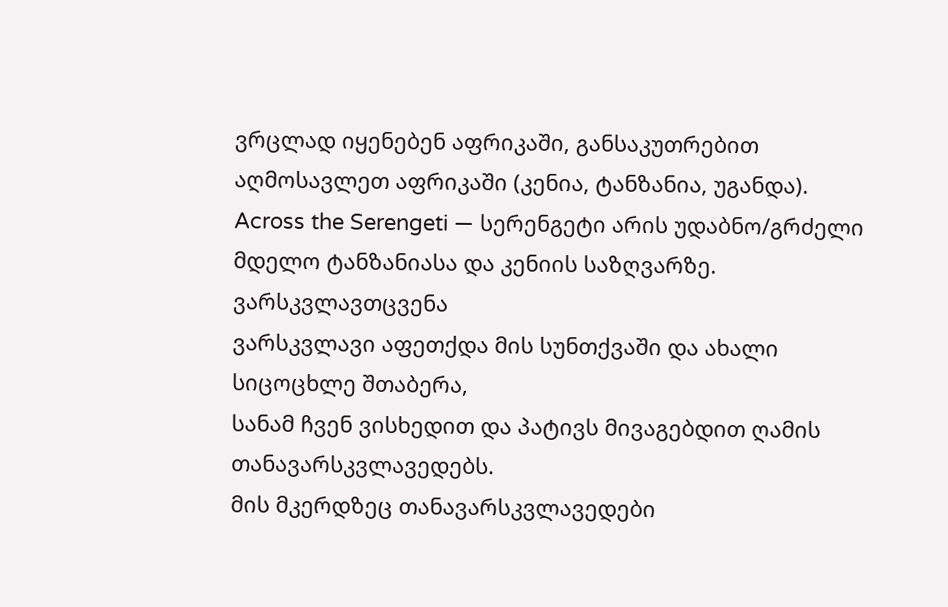ვრცლად იყენებენ აფრიკაში, განსაკუთრებით აღმოსავლეთ აფრიკაში (კენია, ტანზანია, უგანდა).
Across the Serengeti — სერენგეტი არის უდაბნო/გრძელი მდელო ტანზანიასა და კენიის საზღვარზე.
ვარსკვლავთცვენა
ვარსკვლავი აფეთქდა მის სუნთქვაში და ახალი სიცოცხლე შთაბერა,
სანამ ჩვენ ვისხედით და პატივს მივაგებდით ღამის თანავარსკვლავედებს.
მის მკერდზეც თანავარსკვლავედები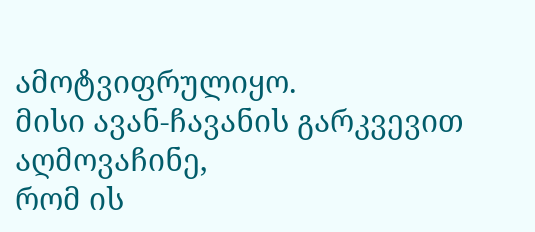ამოტვიფრულიყო.
მისი ავან-ჩავანის გარკვევით აღმოვაჩინე,
რომ ის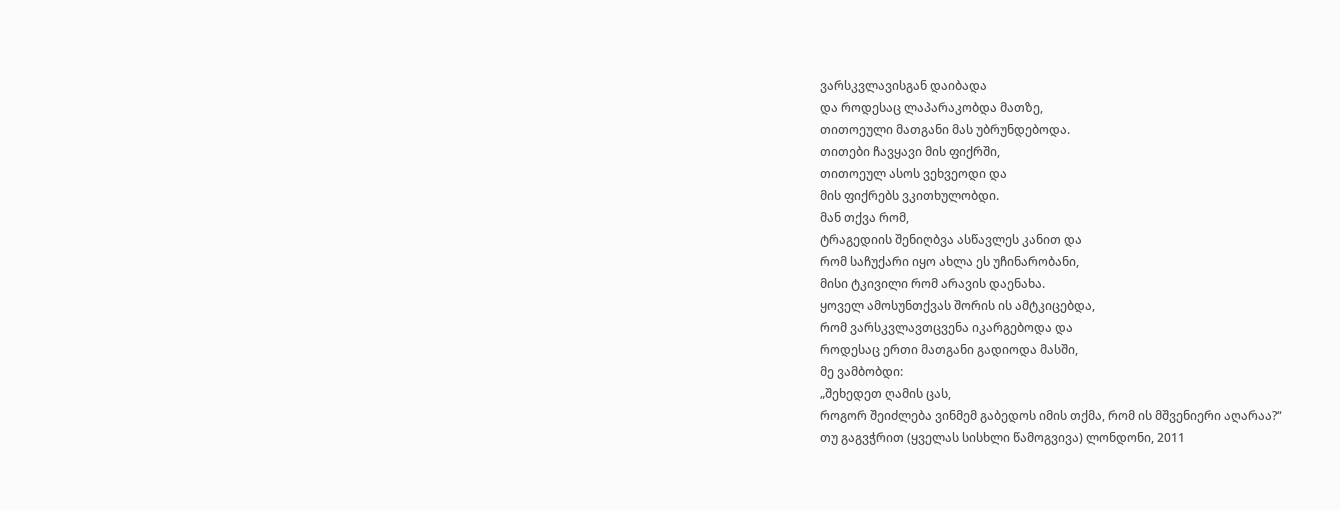ვარსკვლავისგან დაიბადა
და როდესაც ლაპარაკობდა მათზე,
თითოეული მათგანი მას უბრუნდებოდა.
თითები ჩავყავი მის ფიქრში,
თითოეულ ასოს ვეხვეოდი და
მის ფიქრებს ვკითხულობდი.
მან თქვა რომ,
ტრაგედიის შენიღბვა ასწავლეს კანით და
რომ საჩუქარი იყო ახლა ეს უჩინარობანი,
მისი ტკივილი რომ არავის დაენახა.
ყოველ ამოსუნთქვას შორის ის ამტკიცებდა,
რომ ვარსკვლავთცვენა იკარგებოდა და
როდესაც ერთი მათგანი გადიოდა მასში,
მე ვამბობდი:
„შეხედეთ ღამის ცას,
როგორ შეიძლება ვინმემ გაბედოს იმის თქმა, რომ ის მშვენიერი აღარაა?“
თუ გაგვჭრით (ყველას სისხლი წამოგვივა) ლონდონი, 2011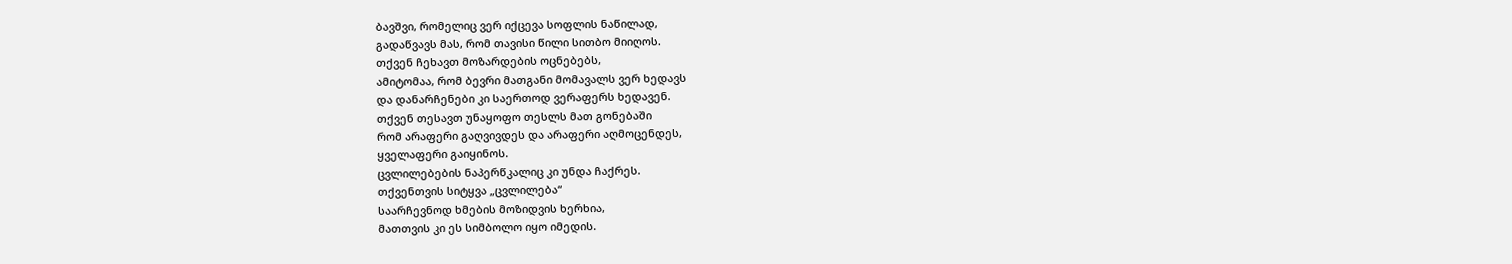ბავშვი, რომელიც ვერ იქცევა სოფლის ნაწილად,
გადაწვავს მას, რომ თავისი წილი სითბო მიიღოს.
თქვენ ჩეხავთ მოზარდების ოცნებებს,
ამიტომაა, რომ ბევრი მათგანი მომავალს ვერ ხედავს
და დანარჩენები კი საერთოდ ვერაფერს ხედავენ.
თქვენ თესავთ უნაყოფო თესლს მათ გონებაში
რომ არაფერი გაღვივდეს და არაფერი აღმოცენდეს,
ყველაფერი გაიყინოს.
ცვლილებების ნაპერწკალიც კი უნდა ჩაქრეს.
თქვენთვის სიტყვა „ცვლილება“
საარჩევნოდ ხმების მოზიდვის ხერხია,
მათთვის კი ეს სიმბოლო იყო იმედის.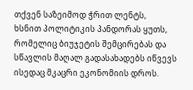თქვენ საზეიმოდ ჭრით ლენტს,
ხსნით პოლიტიკის პანდორას ყუთს,
რომელიც ბიუჯეტის შემცირებას და
სწავლის მაღალ გადასახადებს იწვევს
ისედაც მკაცრი ეკონომიის დროს.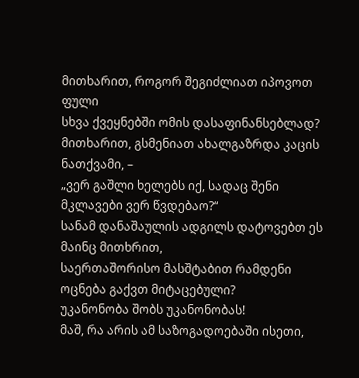მითხარით, როგორ შეგიძლიათ იპოვოთ ფული
სხვა ქვეყნებში ომის დასაფინანსებლად?
მითხარით, გსმენიათ ახალგაზრდა კაცის ნათქვამი, –
„ვერ გაშლი ხელებს იქ, სადაც შენი მკლავები ვერ წვდებაო?“
სანამ დანაშაულის ადგილს დატოვებთ ეს მაინც მითხრით,
საერთაშორისო მასშტაბით რამდენი ოცნება გაქვთ მიტაცებული?
უკანონობა შობს უკანონობას!
მაშ, რა არის ამ საზოგადოებაში ისეთი,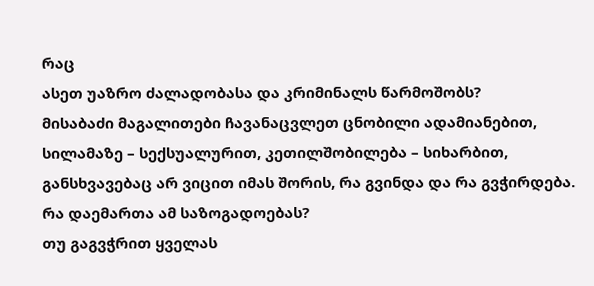რაც
ასეთ უაზრო ძალადობასა და კრიმინალს წარმოშობს?
მისაბაძი მაგალითები ჩავანაცვლეთ ცნობილი ადამიანებით, სილამაზე – სექსუალურით, კეთილშობილება – სიხარბით, განსხვავებაც არ ვიცით იმას შორის, რა გვინდა და რა გვჭირდება.
რა დაემართა ამ საზოგადოებას?
თუ გაგვჭრით ყველას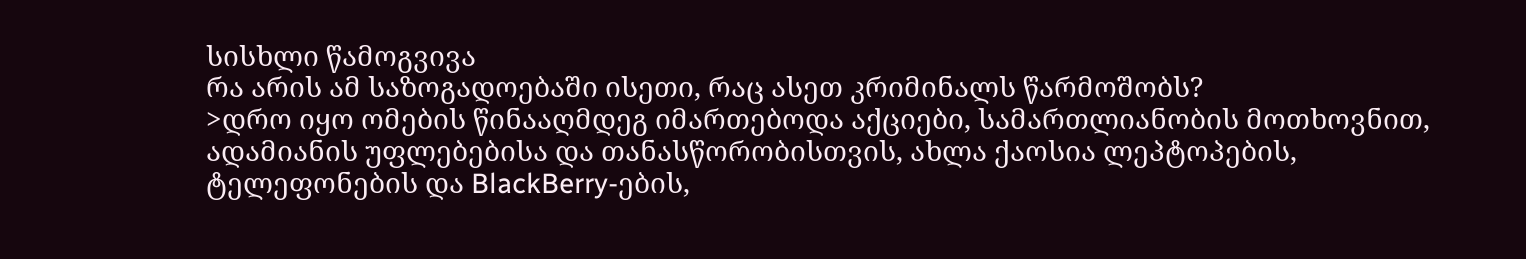სისხლი წამოგვივა
რა არის ამ საზოგადოებაში ისეთი, რაც ასეთ კრიმინალს წარმოშობს?
>დრო იყო ომების წინააღმდეგ იმართებოდა აქციები, სამართლიანობის მოთხოვნით, ადამიანის უფლებებისა და თანასწორობისთვის, ახლა ქაოსია ლეპტოპების, ტელეფონების და BlackBerry-ების,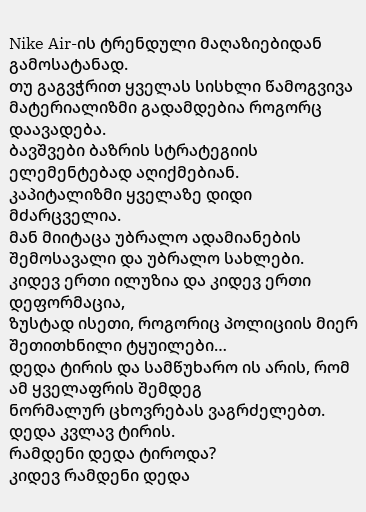Nike Air-ის ტრენდული მაღაზიებიდან გამოსატანად.
თუ გაგვჭრით ყველას სისხლი წამოგვივა
მატერიალიზმი გადამდებია როგორც დაავადება.
ბავშვები ბაზრის სტრატეგიის ელემენტებად აღიქმებიან.
კაპიტალიზმი ყველაზე დიდი მძარცველია.
მან მიიტაცა უბრალო ადამიანების შემოსავალი და უბრალო სახლები.
კიდევ ერთი ილუზია და კიდევ ერთი დეფორმაცია,
ზუსტად ისეთი, როგორიც პოლიციის მიერ შეთითხნილი ტყუილები…
დედა ტირის და სამწუხარო ის არის, რომ ამ ყველაფრის შემდეგ
ნორმალურ ცხოვრებას ვაგრძელებთ.
დედა კვლავ ტირის.
რამდენი დედა ტიროდა?
კიდევ რამდენი დედა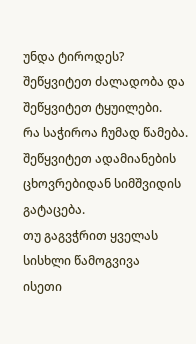უნდა ტიროდეს?
შეწყვიტეთ ძალადობა და შეწყვიტეთ ტყუილები.
რა საჭიროა ჩუმად წამება.
შეწყვიტეთ ადამიანების ცხოვრებიდან სიმშვიდის გატაცება.
თუ გაგვჭრით ყველას სისხლი წამოგვივა
ისეთი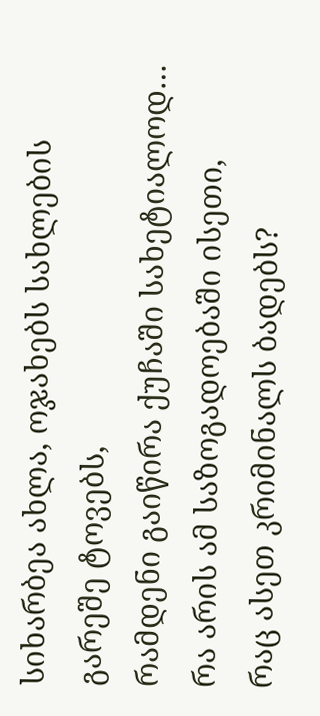სიხარბეა ახლა, ოჯახებს სახლების გარეშე ტოვებს,
რამდენი გაიწირა ქუჩაში სახეტიალოდ…
რა არის ამ საზოგადოებაში ისეთი,
რაც ასეთ კრიმინალს ბადებს?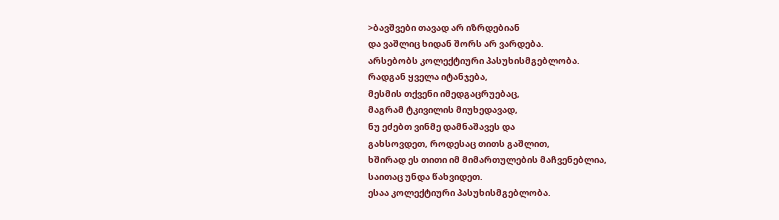>ბავშვები თავად არ იზრდებიან
და ვაშლიც ხიდან შორს არ ვარდება.
არსებობს კოლექტიური პასუხისმგებლობა.
რადგან ყველა იტანჯება,
მესმის თქვენი იმედგაცრუებაც,
მაგრამ ტკივილის მიუხედავად,
ნუ ეძებთ ვინმე დამნაშავეს და
გახსოვდეთ, როდესაც თითს გაშლით,
ხშირად ეს თითი იმ მიმართულების მაჩვენებლია,
საითაც უნდა წახვიდეთ.
ესაა კოლექტიური პასუხისმგებლობა.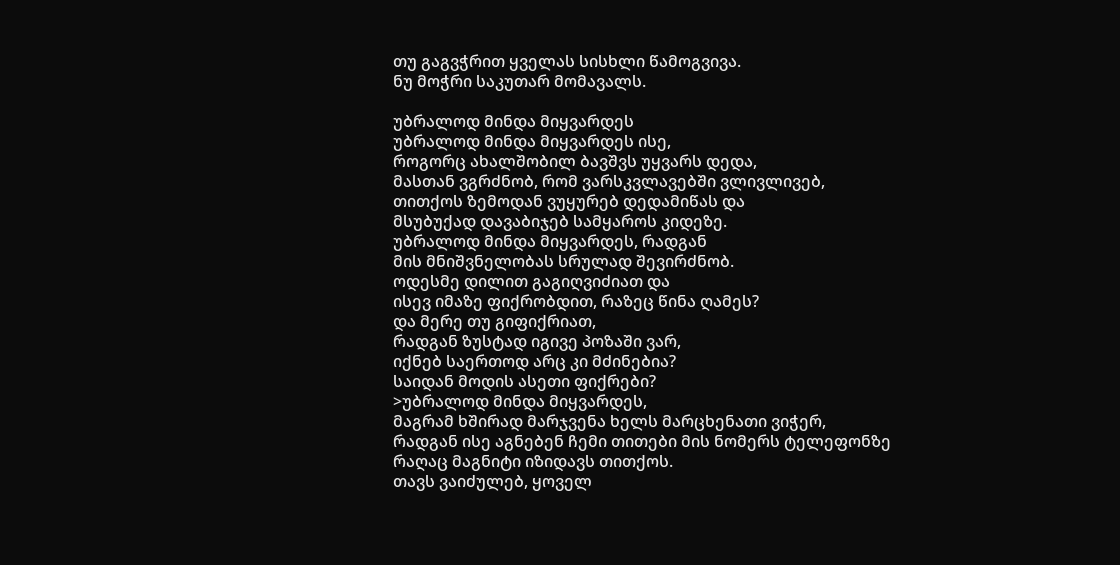თუ გაგვჭრით ყველას სისხლი წამოგვივა.
ნუ მოჭრი საკუთარ მომავალს.

უბრალოდ მინდა მიყვარდეს
უბრალოდ მინდა მიყვარდეს ისე,
როგორც ახალშობილ ბავშვს უყვარს დედა,
მასთან ვგრძნობ, რომ ვარსკვლავებში ვლივლივებ,
თითქოს ზემოდან ვუყურებ დედამიწას და
მსუბუქად დავაბიჯებ სამყაროს კიდეზე.
უბრალოდ მინდა მიყვარდეს, რადგან
მის მნიშვნელობას სრულად შევირძნობ.
ოდესმე დილით გაგიღვიძიათ და
ისევ იმაზე ფიქრობდით, რაზეც წინა ღამეს?
და მერე თუ გიფიქრიათ,
რადგან ზუსტად იგივე პოზაში ვარ,
იქნებ საერთოდ არც კი მძინებია?
საიდან მოდის ასეთი ფიქრები?
>უბრალოდ მინდა მიყვარდეს,
მაგრამ ხშირად მარჯვენა ხელს მარცხენათი ვიჭერ,
რადგან ისე აგნებენ ჩემი თითები მის ნომერს ტელეფონზე
რაღაც მაგნიტი იზიდავს თითქოს.
თავს ვაიძულებ, ყოველ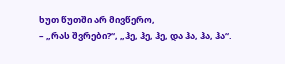ხუთ წუთში არ მივწერო,
– „რას შვრები?“, „ჰე, ჰე, ჰე, და ჰა, ჰა, ჰა“.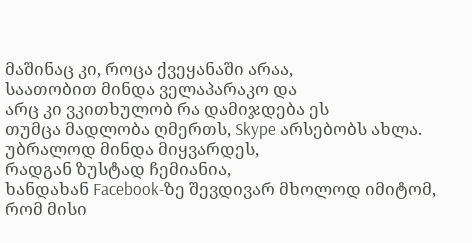მაშინაც კი, როცა ქვეყანაში არაა,
საათობით მინდა ველაპარაკო და
არც კი ვკითხულობ რა დამიჯდება ეს
თუმცა მადლობა ღმერთს, Skype არსებობს ახლა.
უბრალოდ მინდა მიყვარდეს,
რადგან ზუსტად ჩემიანია,
ხანდახან Facebook-ზე შევდივარ მხოლოდ იმიტომ,
რომ მისი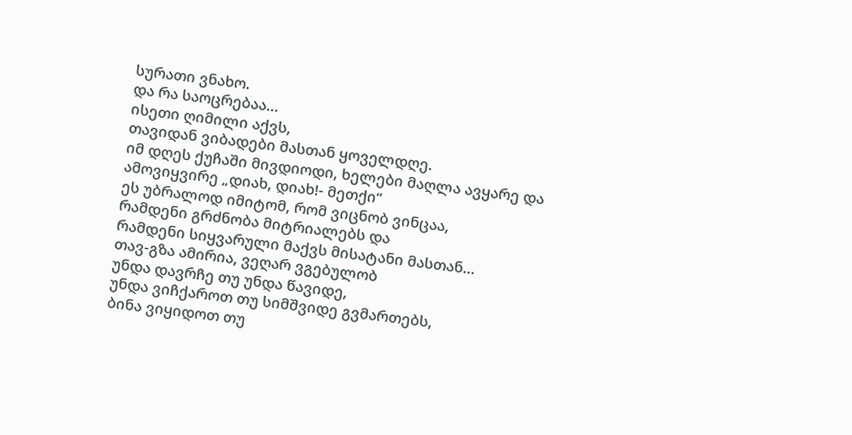სურათი ვნახო.
და რა საოცრებაა…
ისეთი ღიმილი აქვს,
თავიდან ვიბადები მასთან ყოველდღე.
იმ დღეს ქუჩაში მივდიოდი, ხელები მაღლა ავყარე და
ამოვიყვირე „დიახ, დიახ!- მეთქი“
ეს უბრალოდ იმიტომ, რომ ვიცნობ ვინცაა,
რამდენი გრძნობა მიტრიალებს და
რამდენი სიყვარული მაქვს მისატანი მასთან…
თავ-გზა ამირია, ვეღარ ვგებულობ
უნდა დავრჩე თუ უნდა წავიდე,
უნდა ვიჩქაროთ თუ სიმშვიდე გვმართებს,
ბინა ვიყიდოთ თუ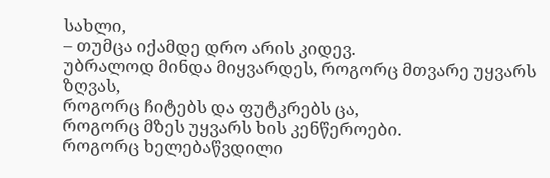სახლი,
– თუმცა იქამდე დრო არის კიდევ.
უბრალოდ მინდა მიყვარდეს, როგორც მთვარე უყვარს ზღვას,
როგორც ჩიტებს და ფუტკრებს ცა,
როგორც მზეს უყვარს ხის კენწეროები.
როგორც ხელებაწვდილი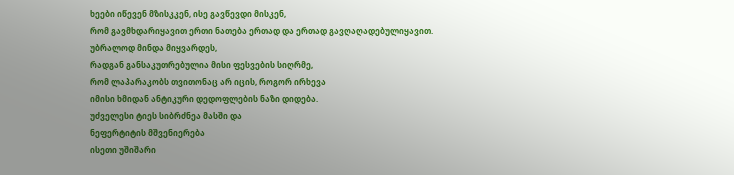ხეები იწევენ მზისკკენ, ისე გავწევდი მისკენ,
რომ გავმხდარიყავით ერთი ნათება ერთად და ერთად გავღაღადებულიყავით.
უბრალოდ მინდა მიყვარდეს,
რადგან განსაკუთრებულია მისი ფესვების სიღრმე,
რომ ლაპარაკობს თვითონაც არ იცის, როგორ ირხევა
იმისი ხმიდან ანტიკური დედოფლების ნაზი დიდება.
უძველესი ტიეს სიბრძნეა მასში და
ნეფერტიტის მშვენიერება
ისეთი უშიშარი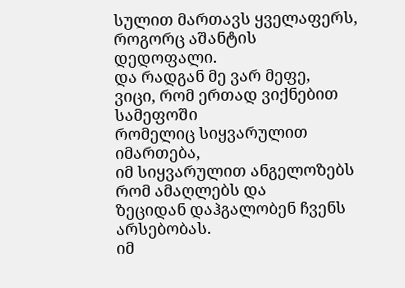სულით მართავს ყველაფერს,
როგორც აშანტის დედოფალი.
და რადგან მე ვარ მეფე,
ვიცი, რომ ერთად ვიქნებით სამეფოში
რომელიც სიყვარულით იმართება,
იმ სიყვარულით ანგელოზებს რომ ამაღლებს და
ზეციდან დაჰგალობენ ჩვენს არსებობას.
იმ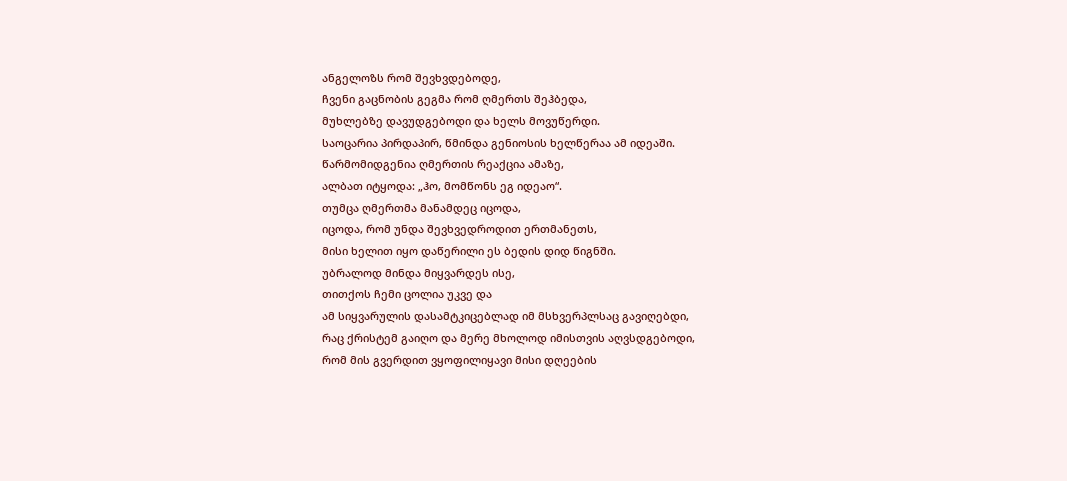ანგელოზს რომ შევხვდებოდე,
ჩვენი გაცნობის გეგმა რომ ღმერთს შეჰბედა,
მუხლებზე დავუდგებოდი და ხელს მოვუწერდი.
საოცარია პირდაპირ, წმინდა გენიოსის ხელწერაა ამ იდეაში.
წარმომიდგენია ღმერთის რეაქცია ამაზე,
ალბათ იტყოდა: „ჰო, მომწონს ეგ იდეაო“.
თუმცა ღმერთმა მანამდეც იცოდა,
იცოდა, რომ უნდა შევხვედროდით ერთმანეთს,
მისი ხელით იყო დაწერილი ეს ბედის დიდ წიგნში.
უბრალოდ მინდა მიყვარდეს ისე,
თითქოს ჩემი ცოლია უკვე და
ამ სიყვარულის დასამტკიცებლად იმ მსხვერპლსაც გავიღებდი,
რაც ქრისტემ გაიღო და მერე მხოლოდ იმისთვის აღვსდგებოდი,
რომ მის გვერდით ვყოფილიყავი მისი დღეების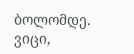ბოლომდე.
ვიცი,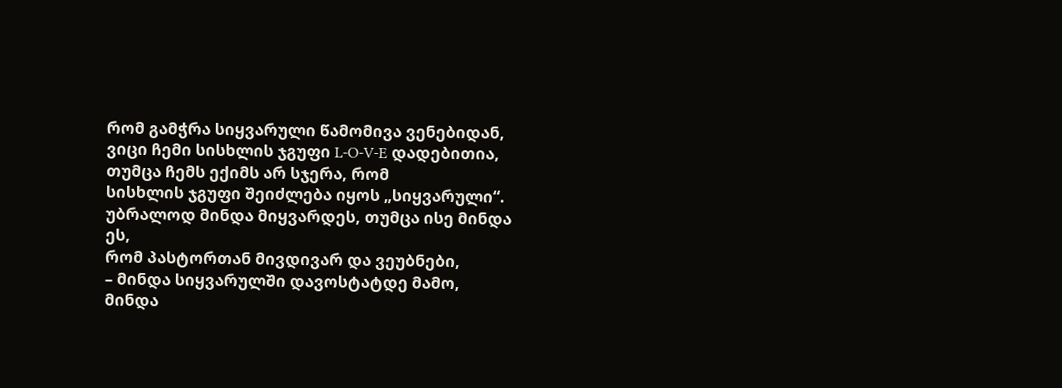რომ გამჭრა სიყვარული წამომივა ვენებიდან,
ვიცი ჩემი სისხლის ჯგუფი L-O-V-E დადებითია,
თუმცა ჩემს ექიმს არ სჯერა, რომ
სისხლის ჯგუფი შეიძლება იყოს „სიყვარული“.
უბრალოდ მინდა მიყვარდეს, თუმცა ისე მინდა ეს,
რომ პასტორთან მივდივარ და ვეუბნები,
– მინდა სიყვარულში დავოსტატდე მამო,
მინდა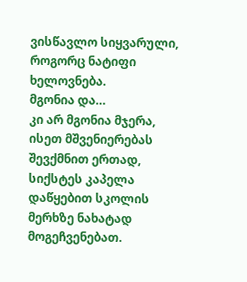ვისწავლო სიყვარული, როგორც ნატიფი ხელოვნება.
მგონია და…
კი არ მგონია მჯერა,
ისეთ მშვენიერებას შევქმნით ერთად,
სიქსტეს კაპელა დაწყებით სკოლის მერხზე ნახატად მოგეჩვენებათ.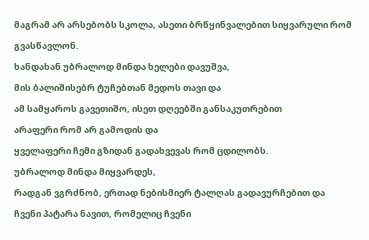მაგრამ არ არსებობს სკოლა, ასეთი ბრწყინვალებით სიყვარული რომ გვასწავლონ.
ხანდახან უბრალოდ მინდა ხელები დავუშვა,
მის ბალიშისებრ ტუჩებთან მედოს თავი და
ამ სამყაროს გავეთიშო, ისეთ დღეებში განსაკუთრებით
არაფერი რომ არ გამოდის და
ყველაფერი ჩემი გზიდან გადახვევას რომ ცდილობს.
უბრალოდ მინდა მიყვარდეს,
რადგან ვგრძნობ, ერთად ნებისმიერ ტალღას გადავურჩებით და
ჩვენი პატარა ნავით, რომელიც ჩვენი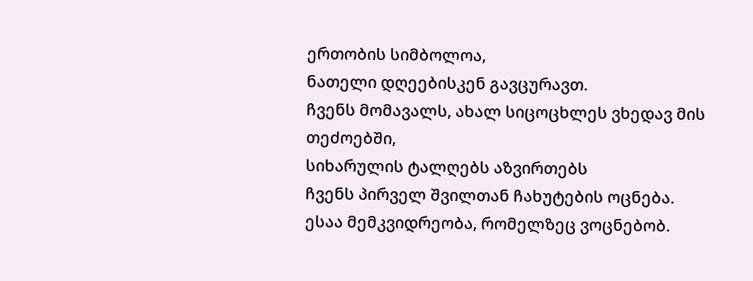ერთობის სიმბოლოა,
ნათელი დღეებისკენ გავცურავთ.
ჩვენს მომავალს, ახალ სიცოცხლეს ვხედავ მის თეძოებში,
სიხარულის ტალღებს აზვირთებს
ჩვენს პირველ შვილთან ჩახუტების ოცნება.
ესაა მემკვიდრეობა, რომელზეც ვოცნებობ.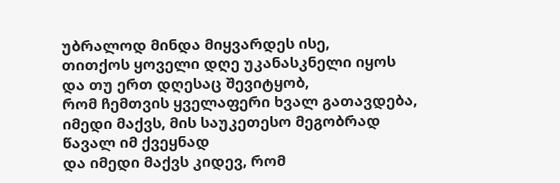უბრალოდ მინდა მიყვარდეს ისე,
თითქოს ყოველი დღე უკანასკნელი იყოს
და თუ ერთ დღესაც შევიტყობ,
რომ ჩემთვის ყველაფერი ხვალ გათავდება,
იმედი მაქვს, მის საუკეთესო მეგობრად წავალ იმ ქვეყნად
და იმედი მაქვს კიდევ, რომ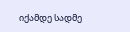იქამდე სადმე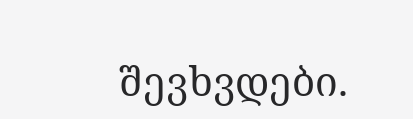შევხვდები.